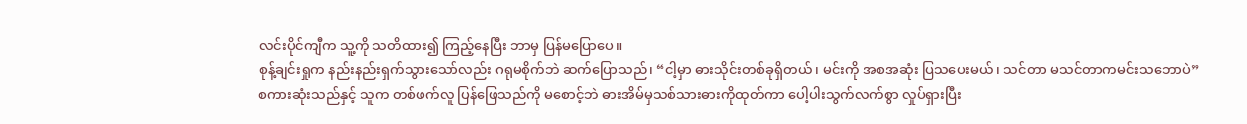လင်းပိုင်ကျီက သူ့ကို သတိထား၍ ကြည့်နေပြီး ဘာမှ ပြန်မပြောပေ။
စုန့်ချင်းရှုက နည်းနည်းရှက်သွားသော်လည်း ဂရုမစိုက်ဘဲ ဆက်ပြောသည်၊ “ငါ့မှာ ဓားသိုင်းတစ်ခုရှိတယ်၊ မင်းကို အစအဆုံး ပြသပေးမယ်၊ သင်တာ မသင်တာကမင်းသဘောပဲ”
စကားဆုံးသည်နှင့် သူက တစ်ဖက်လူ ပြန်ဖြေသည်ကို မစောင့်ဘဲ ဓားအိမ်မှသစ်သားဓားကိုထုတ်ကာ ပေါ့ပါးသွက်လက်စွာ လှုပ်ရှားပြီး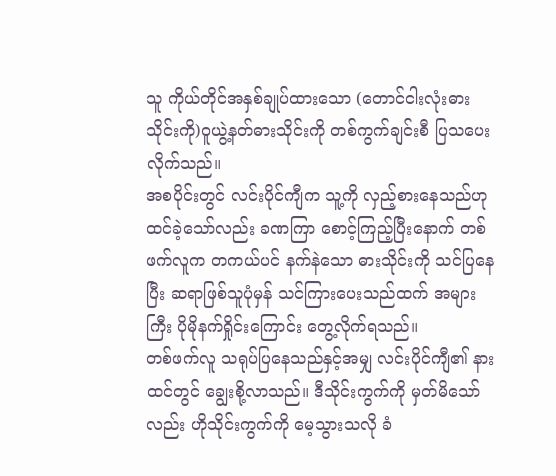သူ ကိုယ်တိုင်အနှစ်ချုပ်ထားသော (တောင်ငါးလုံးဓားသိုင်းကို)ဝူယွဲ့နတ်ဓားသိုင်းကို တစ်ကွက်ချင်းစီ ပြသပေးလိုက်သည်။
အစပိုင်းတွင် လင်းပိုင်ကျီက သူ့ကို လှည့်စားနေသည်ဟု ထင်ခဲ့သော်လည်း ခဏကြာ စောင့်ကြည့်ပြီးနောက် တစ်ဖက်လူက တကယ်ပင် နက်နဲသော ဓားသိုင်းကို သင်ပြနေပြီး ဆရာဖြစ်သူပုံမှန် သင်ကြားပေးသည်ထက် အများကြီး ပိုမိုနက်ရှိုင်းကြောင်း တွေ့လိုက်ရသည်။
တစ်ဖက်လူ သရုပ်ပြနေသည်နှင့်အမျှ လင်းပိုင်ကျီ၏ နားထင်တွင် ချွေးစို့လာသည်။ ဒီသိုင်းကွက်ကို မှတ်မိသော်လည်း ဟိုသိုင်းကွက်ကို မေ့သွားသလို ခံ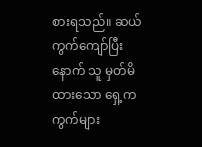စားရသည်။ ဆယ်ကွက်ကျော်ပြီးနောက် သူ မှတ်မိထားသော ရှေ့ကကွက်များ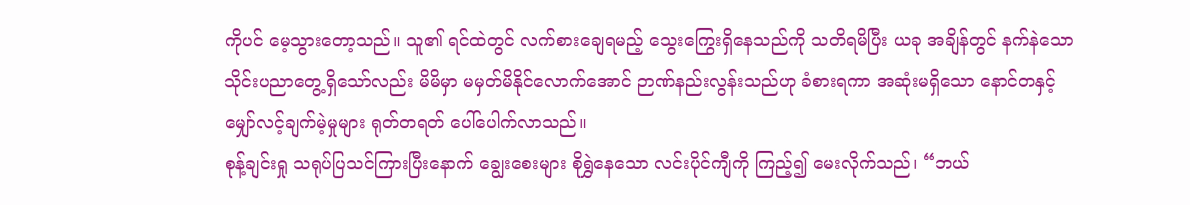ကိုပင် မေ့သွားတော့သည်။ သူ၏ ရင်ထဲတွင် လက်စားချေရမည့် သွေးကြွေးရှိနေသည်ကို သတိရမိပြီး ယခု အချိန်တွင် နက်နဲသောသိုင်းပညာတွေ့ရှိသော်လည်း မိမိမှာ မမှတ်မိနိုင်လောက်အောင် ဉာဏ်နည်းလွန်းသည်ဟု ခံစားရကာ အဆုံးမရှိသော နောင်တနှင့် မျှော်လင့်ချက်မဲ့မှုများ ရုတ်တရတ် ပေါ်ပေါက်လာသည်။
စုန့်ချင်းရှု သရုပ်ပြသင်ကြားပြီးနောက် ချွေးစေးများ စိုရွှဲနေသော လင်းပိုင်ကျီကို ကြည့်၍ မေးလိုက်သည်၊ “ဘယ်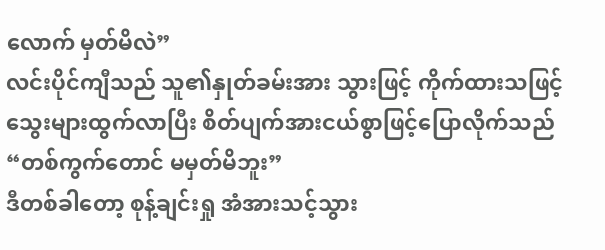လောက် မှတ်မိလဲ”
လင်းပိုင်ကျီသည် သူ၏နှုတ်ခမ်းအား သွားဖြင့် ကိုက်ထားသဖြင့် သွေးများထွက်လာပြီး စိတ်ပျက်အားငယ်စွာဖြင့်ပြောလိုက်သည် “တစ်ကွက်တောင် မမှတ်မိဘူး”
ဒီတစ်ခါတော့ စုန့်ချင်းရှု အံအားသင့်သွား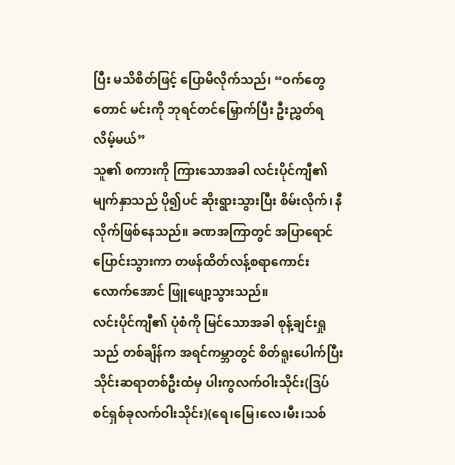ပြီး မသိစိတ်ဖြင့် ပြောမိလိုက်သည်၊ “ဝက်တွေတောင် မင်းကို ဘုရင်တင်မြှောက်ပြီး ဦးညွှတ်ရလိမ့်မယ်”
သူ၏ စကားကို ကြားသောအခါ လင်းပိုင်ကျီ၏ မျက်နှာသည် ပို၍ပင် ဆိုးရွားသွားပြီး စိမ်းလိုက်၊ နီလိုက်ဖြစ်နေသည်။ ခဏအကြာတွင် အပြာရောင်ပြောင်းသွားကာ တဖန်ထိတ်လန့်စရာကောင်းလောက်အောင် ဖြူဖျော့သွားသည်။
လင်းပိုင်ကျီ၏ ပုံစံကို မြင်သောအခါ စုန့်ချင်းရှုသည် တစ်ချိန်က အရင်ကမ္ဘာတွင် စိတ်ရူးပေါက်ပြီး သိုင်းဆရာတစ်ဦးထံမှ ပါးကွလက်ဝါးသိုင်း(ဒြပ်စင်ရှစ်ခုလက်ဝါးသိုင်း)(ရေ၊မြေ၊လေ၊မီး၊သစ်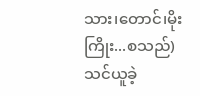သား၊တောင်၊မိုးကြိုး...စသည်)သင်ယူခဲ့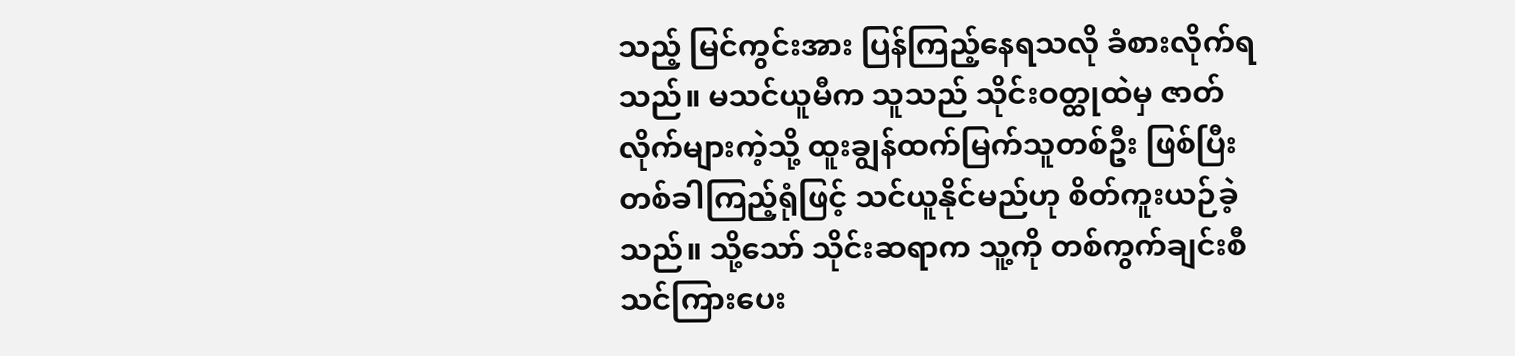သည့် မြင်ကွင်းအား ပြန်ကြည့်နေရသလို ခံစားလိုက်ရသည်။ မသင်ယူမီက သူသည် သိုင်းဝတ္ထုထဲမှ ဇာတ်လိုက်များကဲ့သို့ ထူးချွန်ထက်မြက်သူတစ်ဦး ဖြစ်ပြီး တစ်ခါကြည့်ရုံဖြင့် သင်ယူနိုင်မည်ဟု စိတ်ကူးယဉ်ခဲ့သည်။ သို့သော် သိုင်းဆရာက သူ့ကို တစ်ကွက်ချင်းစီ သင်ကြားပေး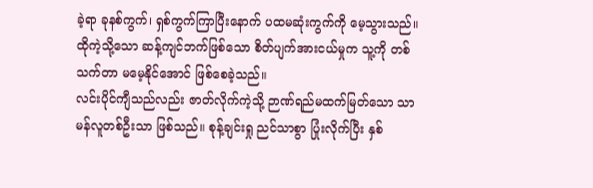ခဲ့ရာ ခုနစ်ကွက်၊ ရှစ်ကွက်ကြာပြီးနောက် ပထမဆုံးကွက်ကို မေ့သွားသည်။ ထိုကဲ့သို့သော ဆန့်ကျင်ဘက်ဖြစ်သော စိတ်ပျက်အားငယ်မှုက သူ့ကို တစ်သက်တာ မမေ့နိုင်အောင် ဖြစ်စေခဲ့သည်။
လင်းပိုင်ကျီသည်လည်း ဇာတ်လိုက်ကဲ့သို့ ဉာဏ်ရည်မထက်မြတ်သော သာမန်လူတစ်ဦးသာ ဖြစ်သည်။ စုန့်ချင်းရှု ညင်သာစွာ ပြုံးလိုက်ပြီး နှစ်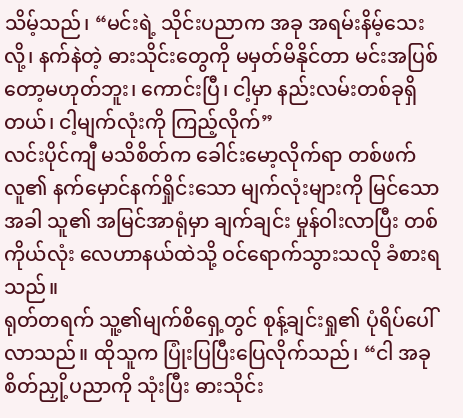သိမ့်သည်၊ “မင်းရဲ့ သိုင်းပညာက အခု အရမ်းနိမ့်သေးလို့၊ နက်နဲတဲ့ ဓားသိုင်းတွေကို မမှတ်မိနိုင်တာ မင်းအပြစ်တော့မဟုတ်ဘူး၊ ကောင်းပြီ၊ ငါ့မှာ နည်းလမ်းတစ်ခုရှိတယ်၊ ငါ့မျက်လုံးကို ကြည့်လိုက်”
လင်းပိုင်ကျီ မသိစိတ်က ခေါင်းမော့လိုက်ရာ တစ်ဖက်လူ၏ နက်မှောင်နက်ရှိုင်းသော မျက်လုံးများကို မြင်သောအခါ သူ၏ အမြင်အာရုံမှာ ချက်ချင်း မှုန်ဝါးလာပြီး တစ်ကိုယ်လုံး လေဟာနယ်ထဲသို့ ဝင်ရောက်သွားသလို ခံစားရသည်။
ရုတ်တရက် သူ့၏မျက်စိရှေ့တွင် စုန့်ချင်းရှု၏ ပုံရိပ်ပေါ်လာသည်။ ထိုသူက ပြုံးပြပြီးပြေလိုက်သည်၊ “ငါ အခု စိတ်ညှို့ပညာကို သုံးပြီး ဓားသိုင်း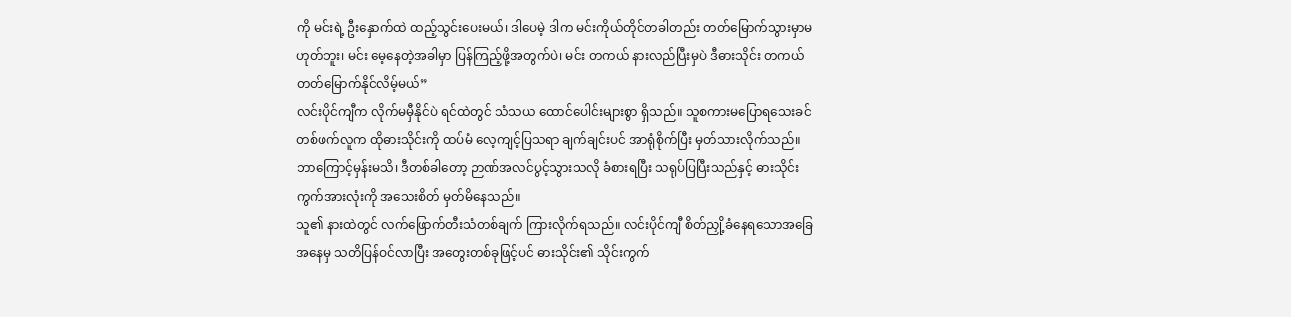ကို မင်းရဲ့ ဦးနှောက်ထဲ ထည့်သွင်းပေးမယ်၊ ဒါပေမဲ့ ဒါက မင်းကိုယ်တိုင်တခါတည်း တတ်မြောက်သွားမှာမဟုတ်ဘူး၊ မင်း မေ့နေတဲ့အခါမှာ ပြန်ကြည့်ဖို့အတွက်ပဲ၊ မင်း တကယ် နားလည်ပြီးမှပဲ ဒီဓားသိုင်း တကယ် တတ်မြောက်နိုင်လိမ့်မယ်”
လင်းပိုင်ကျီက လိုက်မမှီနိုင်ပဲ ရင်ထဲတွင် သံသယ ထောင်ပေါင်းများစွာ ရှိသည်။ သူစကားမပြောရသေးခင် တစ်ဖက်လူက ထိုဓားသိုင်းကို ထပ်မံ လေ့ကျင့်ပြသရာ ချက်ချင်းပင် အာရုံစိုက်ပြီး မှတ်သားလိုက်သည်။
ဘာကြောင့်မှန်းမသိ၊ ဒီတစ်ခါတော့ ဉာဏ်အလင်ပွင့်သွားသလို ခံစားရပြီး သရုပ်ပြပြီးသည်နှင့် ဓားသိုင်းကွက်အားလုံးကို အသေးစိတ် မှတ်မိနေသည်။
သူ၏ နားထဲတွင် လက်ဖြောက်တီးသံတစ်ချက် ကြားလိုက်ရသည်။ လင်းပိုင်ကျီ စိတ်ညှို့ခံနေရသောအခြေအနေမှ သတိပြန်ဝင်လာပြီး အတွေးတစ်ခုဖြင့်ပင် ဓားသိုင်း၏ သိုင်းကွက်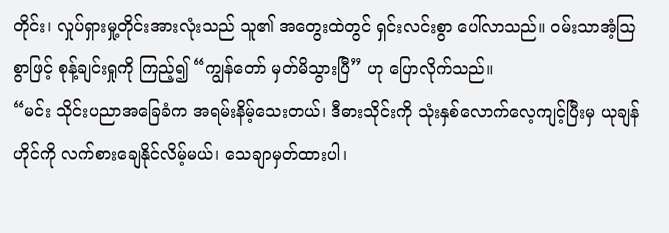တိုင်း၊ လှုပ်ရှားမှု့တိုင်းအားလုံးသည် သူ၏ အတွေးထဲတွင် ရှင်းလင်းစွာ ပေါ်လာသည်။ ဝမ်းသာအံ့ဩစွာဖြင့် စုန့်ချင်းရှုကို ကြည့်၍ “ကျွန်တော် မှတ်မိသွားပြီ” ဟု ပြောလိုက်သည်။
“မင်း သိုင်းပညာအခြေခံက အရမ်းနိမ့်သေးတယ်၊ ဒီဓားသိုင်းကို သုံးနှစ်လောက်လေ့ကျင့်ပြီးမှ ယုချန်ဟိုင်ကို လက်စားချေနိုင်လိမ့်မယ်၊ သေချာမှတ်ထားပါ၊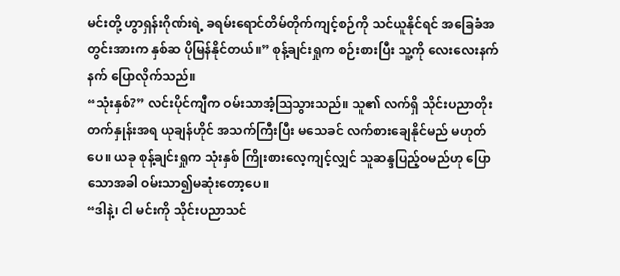မင်းတို့ ဟွာရှန်းဂိုဏ်းရဲ့ ခရမ်းရောင်တိမ်တိုက်ကျင့်စဉ်ကို သင်ယူနိုင်ရင် အခြေခံအတွင်းအားက နှစ်ဆ ပိုမြန်နိုင်တယ်။” စုန့်ချင်းရှုက စဉ်းစားပြီး သူ့ကို လေးလေးနက်နက် ပြောလိုက်သည်။
“သုံးနှစ်?” လင်းပိုင်ကျီက ဝမ်းသာအံ့ဩသွားသည်။ သူ၏ လက်ရှိ သိုင်းပညာတိုးတက်နှုန်းအရ ယုချန်ဟိုင် အသက်ကြီးပြီး မသေခင် လက်စားချေနိုင်မည် မဟုတ်ပေ။ ယခု စုန့်ချင်းရှုက သုံးနှစ် ကြိုးစားလေ့ကျင့်လျှင် သူဆန္ဒပြည့်ဝမည်ဟု ပြောသောအခါ ဝမ်းသာ၍မဆုံးတော့ပေ။
“ဒါနဲ့၊ ငါ မင်းကို သိုင်းပညာသင်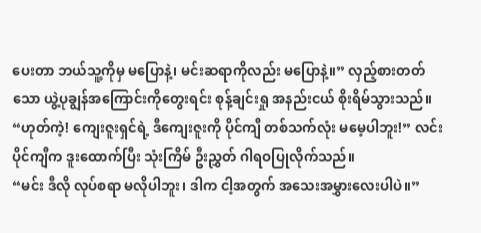ပေးတာ ဘယ်သူ့ကိုမှ မပြောနဲ့၊ မင်းဆရာကိုလည်း မပြောနဲ့။” လှည့်စားတတ်သော ယွဲ့ပုချွန်အကြောင်းကိုတွေးရင်း စုန့်ချင်းရှု အနည်းငယ် စိုးရိမ်သွားသည်။
“ဟုတ်ကဲ့! ကျေးဇူးရှင်ရဲ့ ဒီကျေးဇူးကို ပိုင်ကျီ တစ်သက်လုံး မမေ့ပါဘူး!” လင်းပိုင်ကျီက ဒူးထောက်ပြီး သုံးကြိမ် ဦးညွှတ် ဂါရဝပြုလိုက်သည်။
“မင်း ဒီလို လုပ်စရာ မလိုပါဘူး၊ ဒါက ငါ့အတွက် အသေးအမွှားလေးပါပဲ။”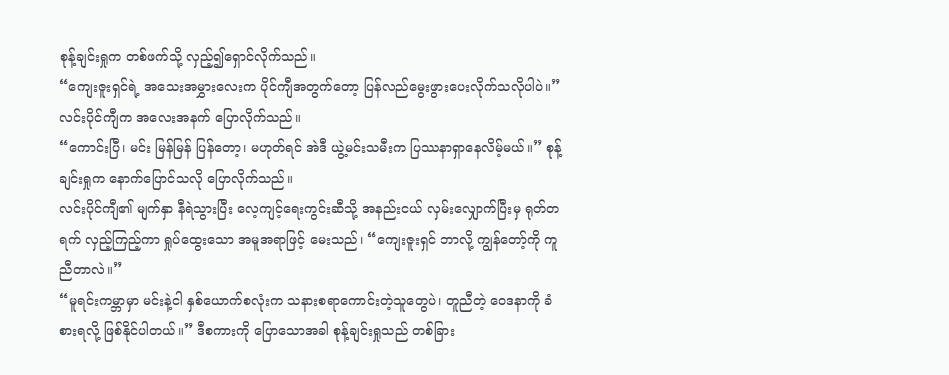စုန့်ချင်းရှုက တစ်ဖက်သို့ လှည့်၍ရှောင်လိုက်သည်။
“ကျေးဇူးရှင်ရဲ့ အသေးအမွှားလေးက ပိုင်ကျီအတွက်တော့ ပြန်လည်မွေးဖွားပေးလိုက်သလိုပါပဲ။” လင်းပိုင်ကျီက အလေးအနက် ပြောလိုက်သည်။
“ကောင်းပြီ၊ မင်း မြန်မြန် ပြန်တော့၊ မဟုတ်ရင် အဲဒီ ယွဲ့မင်းသမီးက ပြဿနာရှာနေလိမ့်မယ်။” စုန့်ချင်းရှုက နောက်ပြောင်သလို ပြောလိုက်သည်။
လင်းပိုင်ကျီ၏ မျက်နှာ နီရဲသွားပြီး လေ့ကျင့်ရေးကွင်းဆီသို့ အနည်းငယ် လှမ်းလျှောက်ပြီးမှ ရုတ်တရက် လှည့်ကြည့်ကာ ရှုပ်ထွေးသော အမူအရာဖြင့် မေးသည်၊ “ကျေးဇူးရှင် ဘာလို့ ကျွန်တော့်ကို ကူညီတာလဲ။”
“မူရင်းကမ္ဘာမှာ မင်းနဲ့ငါ နှစ်ယောက်စလုံးက သနားစရာကောင်းတဲ့သူတွေပဲ၊ တူညီတဲ့ ဝေဒနာကို ခံစားရလို့ ဖြစ်နိုင်ပါတယ်။” ဒီစကားကို ပြောသောအခါ စုန့်ချင်းရှုသည် တစ်ခြား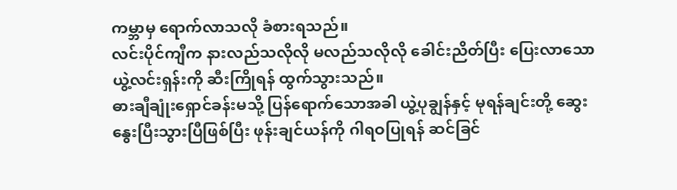ကမ္ဘာမှ ရောက်လာသလို ခံစားရသည်။
လင်းပိုင်ကျီက နားလည်သလိုလို မလည်သလိုလို ခေါင်းညိတ်ပြီး ပြေးလာသော ယွဲ့လင်းရှန်းကို ဆီးကြိုရန် ထွက်သွားသည်။
ဓားချီချုံးရှောင်ခန်းမသို့ ပြန်ရောက်သောအခါ ယွဲ့ပုချွန်နှင့် မုရန်ချင်းတို့ ဆွေးနွေးပြီးသွားပြီဖြစ်ပြီး ဖုန်းချင်ယန်ကို ဂါရဝပြုရန် ဆင်ခြင်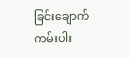ခြင်းချောက်ကမ်းပါး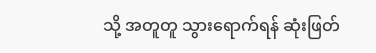သို့ အတူတူ သွားရောက်ရန် ဆုံးဖြတ်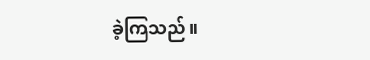ခဲ့ကြသည်။